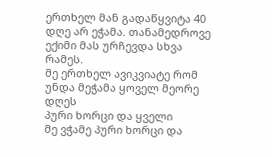ერთხელ მან გადაწყვიტა 40 დღე არ ეჭამა. თანამედროვე ექიმი მას ურჩევდა სხვა რამეს.
მე ერთხელ ავიკვიატე რომ უნდა მეჭამა ყოველ მეორე დღეს
პური ხორცი და ყველი
მე ვჭამე პური ხორცი და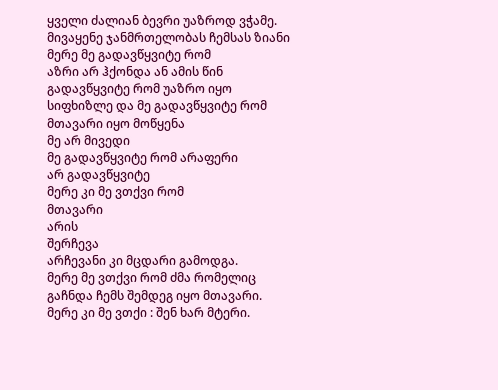ყველი ძალიან ბევრი უაზროდ ვჭამე.
მივაყენე ჯანმრთელობას ჩემსას ზიანი
მერე მე გადავწყვიტე რომ
აზრი არ ჰქონდა ან ამის წინ გადავწყვიტე რომ უაზრო იყო სიფხიზლე და მე გადავწყვიტე რომ მთავარი იყო მოწყენა
მე არ მივედი
მე გადავწყვიტე რომ არაფერი
არ გადავწყვიტე
მერე კი მე ვთქვი რომ
მთავარი
არის
შერჩევა
არჩევანი კი მცდარი გამოდგა.
მერე მე ვთქვი რომ ძმა რომელიც გაჩნდა ჩემს შემდეგ იყო მთავარი.
მერე კი მე ვთქი : შენ ხარ მტერი.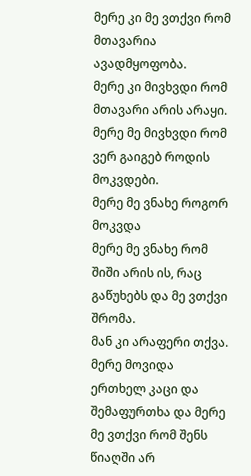მერე კი მე ვთქვი რომ მთავარია ავადმყოფობა.
მერე კი მივხვდი რომ მთავარი არის არაყი. მერე მე მივხვდი რომ ვერ გაიგებ როდის მოკვდები.
მერე მე ვნახე როგორ მოკვდა
მერე მე ვნახე რომ შიში არის ის, რაც გაწუხებს და მე ვთქვი შრომა.
მან კი არაფერი თქვა.
მერე მოვიდა ერთხელ კაცი და შემაფურთხა და მერე მე ვთქვი რომ შენს წიაღში არ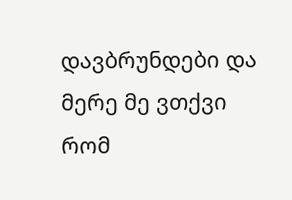დავბრუნდები და მერე მე ვთქვი რომ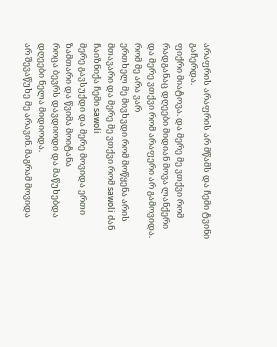არაფრის არაფრის არ მწამს და ჩემი ტვინი გაჩერდა.
ფიქრი მიატოვა. და მერე მე ვთქვი რომ რადგანაც დღეები მიდიან მოვა ლანქერი
და მერე ვთქვი რომ არაფერი არ გამოვიდა. რომ მე არა ვარ
ერთხელ მე მივხვდი რომ მოწყენა არის მთავარი და მერე მე ვთქვი რომ sawoli ძან ჩაიზნიქა ჩემი sawoli
მერე გავსუქდი და მერე მოვიდა ერთი ზამთარი და წვიმა მოიტანა
როცა ბევრს დავდიოდი და მაწუხებდა დღეები ნელა მიდიოდა.
არ შევაწუხე მე არავინ. მაგრამ მოვიდა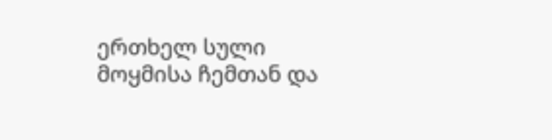ერთხელ სული მოყმისა ჩემთან და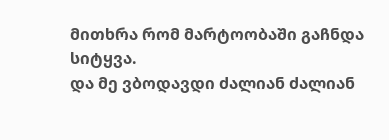მითხრა რომ მარტოობაში გაჩნდა სიტყვა.
და მე ვბოდავდი ძალიან ძალიან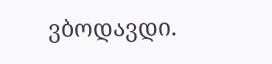ვბოდავდი.